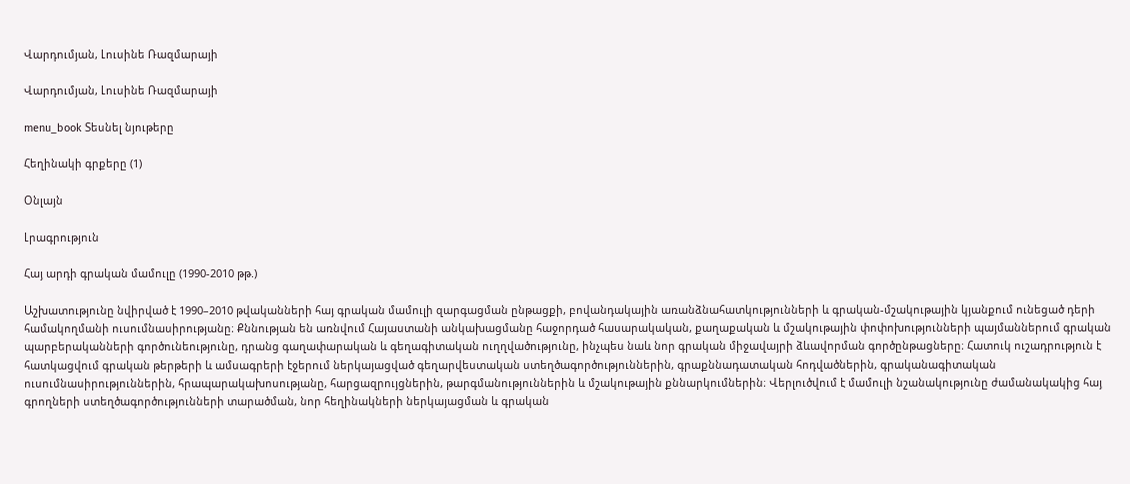Վարդումյան, Լուսինե Ռազմարայի

Վարդումյան, Լուսինե Ռազմարայի

menu_book Տեսնել նյութերը

Հեղինակի գրքերը (1)

Օնլայն

Լրագրություն

Հայ արդի գրական մամուլը (1990-2010 թթ.)

Աշխատությունը նվիրված է 1990–2010 թվականների հայ գրական մամուլի զարգացման ընթացքի, բովանդակային առանձնահատկությունների և գրական-մշակութային կյանքում ունեցած դերի համակողմանի ուսումնասիրությանը։ Քննության են առնվում Հայաստանի անկախացմանը հաջորդած հասարակական, քաղաքական և մշակութային փոփոխությունների պայմաններում գրական պարբերականների գործունեությունը, դրանց գաղափարական և գեղագիտական ուղղվածությունը, ինչպես նաև նոր գրական միջավայրի ձևավորման գործընթացները։ Հատուկ ուշադրություն է հատկացվում գրական թերթերի և ամսագրերի էջերում ներկայացված գեղարվեստական ստեղծագործություններին, գրաքննադատական հոդվածներին, գրականագիտական ուսումնասիրություններին, հրապարակախոսությանը, հարցազրույցներին, թարգմանություններին և մշակութային քննարկումներին։ Վերլուծվում է մամուլի նշանակությունը ժամանակակից հայ գրողների ստեղծագործությունների տարածման, նոր հեղինակների ներկայացման և գրական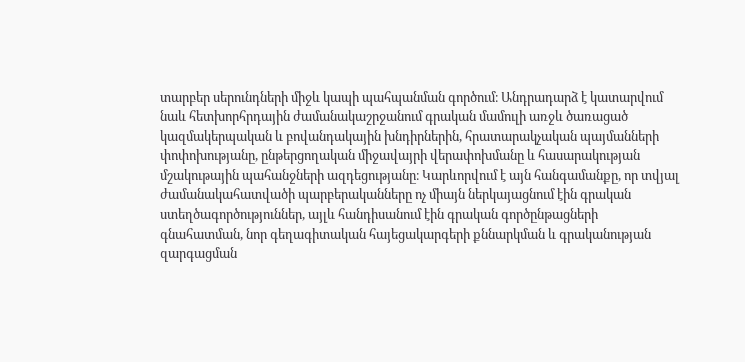տարբեր սերունդների միջև կապի պահպանման գործում։ Անդրադարձ է կատարվում նաև հետխորհրդային ժամանակաշրջանում գրական մամուլի առջև ծառացած կազմակերպական և բովանդակային խնդիրներին, հրատարակչական պայմանների փոփոխությանը, ընթերցողական միջավայրի վերափոխմանը և հասարակության մշակութային պահանջների ազդեցությանը։ Կարևորվում է այն հանգամանքը, որ տվյալ ժամանակահատվածի պարբերականները ոչ միայն ներկայացնում էին գրական ստեղծագործություններ, այլև հանդիսանում էին գրական գործընթացների գնահատման, նոր գեղագիտական հայեցակարգերի քննարկման և գրականության զարգացման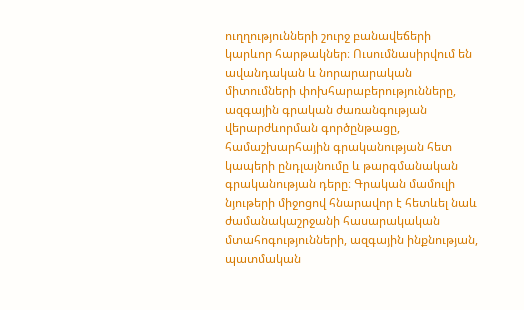ուղղությունների շուրջ բանավեճերի կարևոր հարթակներ։ Ուսումնասիրվում են ավանդական և նորարարական միտումների փոխհարաբերությունները, ազգային գրական ժառանգության վերարժևորման գործընթացը, համաշխարհային գրականության հետ կապերի ընդլայնումը և թարգմանական գրականության դերը։ Գրական մամուլի նյութերի միջոցով հնարավոր է հետևել նաև ժամանակաշրջանի հասարակական մտահոգությունների, ազգային ինքնության, պատմական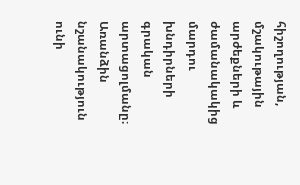հիշողության, մշակութային արժեքների և ժամանակակից մարդու խնդիրների գրական արտացոլմանը։ Առանձին նշանակություն ունի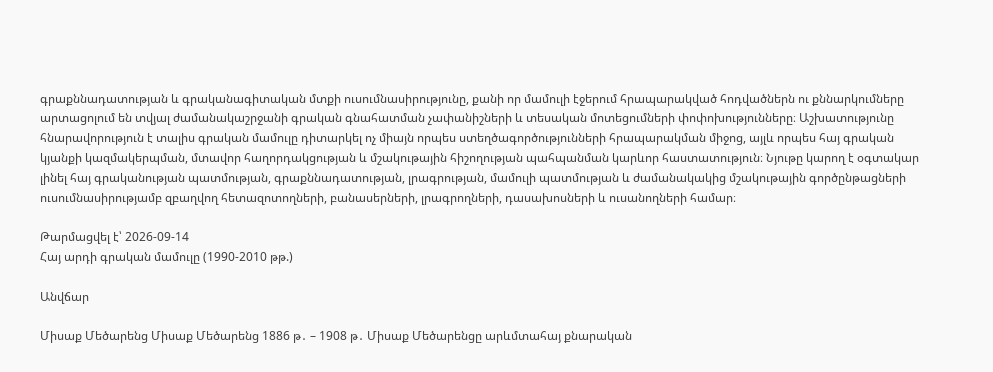գրաքննադատության և գրականագիտական մտքի ուսումնասիրությունը, քանի որ մամուլի էջերում հրապարակված հոդվածներն ու քննարկումները արտացոլում են տվյալ ժամանակաշրջանի գրական գնահատման չափանիշների և տեսական մոտեցումների փոփոխությունները։ Աշխատությունը հնարավորություն է տալիս գրական մամուլը դիտարկել ոչ միայն որպես ստեղծագործությունների հրապարակման միջոց, այլև որպես հայ գրական կյանքի կազմակերպման, մտավոր հաղորդակցության և մշակութային հիշողության պահպանման կարևոր հաստատություն։ Նյութը կարող է օգտակար լինել հայ գրականության պատմության, գրաքննադատության, լրագրության, մամուլի պատմության և ժամանակակից մշակութային գործընթացների ուսումնասիրությամբ զբաղվող հետազոտողների, բանասերների, լրագրողների, դասախոսների և ուսանողների համար։

Թարմացվել է՝ 2026-09-14
Հայ արդի գրական մամուլը (1990-2010 թթ.)

Անվճար

Միսաք Մեծարենց Միսաք Մեծարենց 1886 թ․ – 1908 թ․ Միսաք Մեծարենցը արևմտահայ քնարական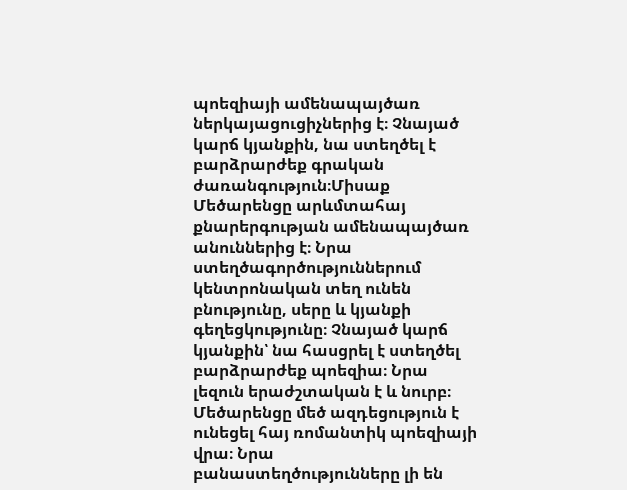պոեզիայի ամենապայծառ ներկայացուցիչներից է։ Չնայած կարճ կյանքին, նա ստեղծել է բարձրարժեք գրական ժառանգություն։Միսաք Մեծարենցը արևմտահայ քնարերգության ամենապայծառ անուններից է։ Նրա ստեղծագործություններում կենտրոնական տեղ ունեն բնությունը, սերը և կյանքի գեղեցկությունը։ Չնայած կարճ կյանքին՝ նա հասցրել է ստեղծել բարձրարժեք պոեզիա։ Նրա լեզուն երաժշտական է և նուրբ։ Մեծարենցը մեծ ազդեցություն է ունեցել հայ ռոմանտիկ պոեզիայի վրա։ Նրա բանաստեղծությունները լի են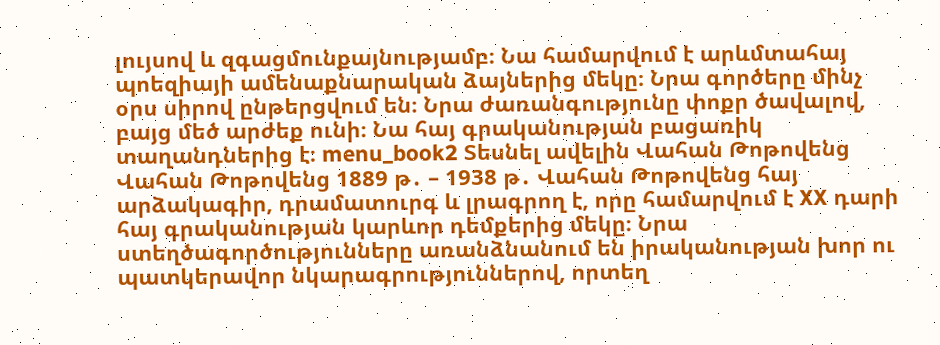լույսով և զգացմունքայնությամբ։ Նա համարվում է արևմտահայ պոեզիայի ամենաքնարական ձայներից մեկը։ Նրա գործերը մինչ օրս սիրով ընթերցվում են։ Նրա ժառանգությունը փոքր ծավալով, բայց մեծ արժեք ունի։ Նա հայ գրականության բացառիկ տաղանդներից է։ menu_book2 Տեսնել ավելին Վահան Թոթովենց Վահան Թոթովենց 1889 թ․ – 1938 թ․ Վահան Թոթովենց հայ արձակագիր, դրամատուրգ և լրագրող է, որը համարվում է XX դարի հայ գրականության կարևոր դեմքերից մեկը։ Նրա ստեղծագործությունները առանձնանում են իրականության խոր ու պատկերավոր նկարագրություններով, որտեղ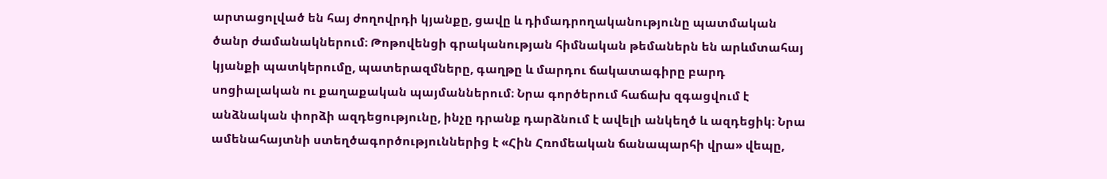արտացոլված են հայ ժողովրդի կյանքը, ցավը և դիմադրողականությունը պատմական ծանր ժամանակներում։ Թոթովենցի գրականության հիմնական թեմաներն են արևմտահայ կյանքի պատկերումը, պատերազմները, գաղթը և մարդու ճակատագիրը բարդ սոցիալական ու քաղաքական պայմաններում։ Նրա գործերում հաճախ զգացվում է անձնական փորձի ազդեցությունը, ինչը դրանք դարձնում է ավելի անկեղծ և ազդեցիկ։ Նրա ամենահայտնի ստեղծագործություններից է «Հին Հռոմեական ճանապարհի վրա» վեպը,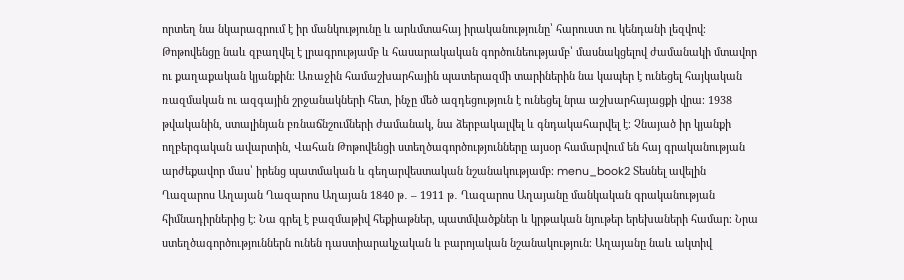որտեղ նա նկարագրում է իր մանկությունը և արևմտահայ իրականությունը՝ հարուստ ու կենդանի լեզվով։ Թոթովենցը նաև զբաղվել է լրագրությամբ և հասարակական գործունեությամբ՝ մասնակցելով ժամանակի մտավոր ու քաղաքական կյանքին։ Առաջին համաշխարհային պատերազմի տարիներին նա կապեր է ունեցել հայկական ռազմական ու ազգային շրջանակների հետ, ինչը մեծ ազդեցություն է ունեցել նրա աշխարհայացքի վրա։ 1938 թվականին, ստալինյան բռնաճնշումների ժամանակ, նա ձերբակալվել և գնդակահարվել է։ Չնայած իր կյանքի ողբերգական ավարտին, Վահան Թոթովենցի ստեղծագործությունները այսօր համարվում են հայ գրականության արժեքավոր մաս՝ իրենց պատմական և գեղարվեստական նշանակությամբ։ menu_book2 Տեսնել ավելին Ղազարոս Աղայան Ղազարոս Աղայան 1840 թ․ – 1911 թ․ Ղազարոս Աղայանը մանկական գրականության հիմնադիրներից է։ Նա գրել է բազմաթիվ հեքիաթներ, պատմվածքներ և կրթական նյութեր երեխաների համար։ Նրա ստեղծագործություններն ունեն դաստիարակչական և բարոյական նշանակություն։ Աղայանը նաև ակտիվ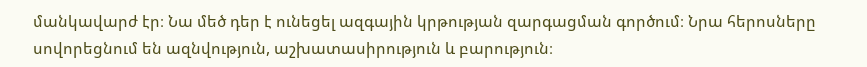մանկավարժ էր։ Նա մեծ դեր է ունեցել ազգային կրթության զարգացման գործում։ Նրա հերոսները սովորեցնում են ազնվություն, աշխատասիրություն և բարություն։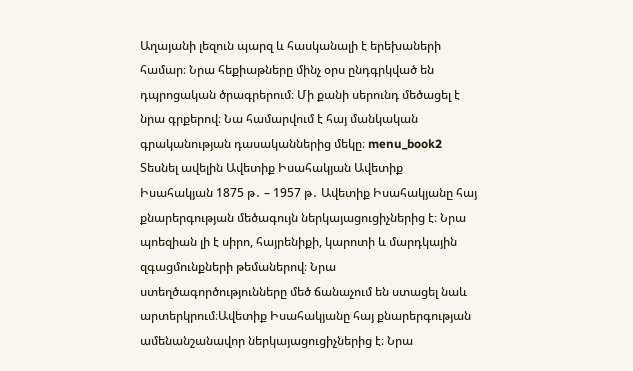Աղայանի լեզուն պարզ և հասկանալի է երեխաների համար։ Նրա հեքիաթները մինչ օրս ընդգրկված են դպրոցական ծրագրերում։ Մի քանի սերունդ մեծացել է նրա գրքերով։ Նա համարվում է հայ մանկական գրականության դասականներից մեկը։ menu_book2 Տեսնել ավելին Ավետիք Իսահակյան Ավետիք Իսահակյան 1875 թ․ – 1957 թ․ Ավետիք Իսահակյանը հայ քնարերգության մեծագույն ներկայացուցիչներից է։ Նրա պոեզիան լի է սիրո, հայրենիքի, կարոտի և մարդկային զգացմունքների թեմաներով։ Նրա ստեղծագործությունները մեծ ճանաչում են ստացել նաև արտերկրում։Ավետիք Իսահակյանը հայ քնարերգության ամենանշանավոր ներկայացուցիչներից է։ Նրա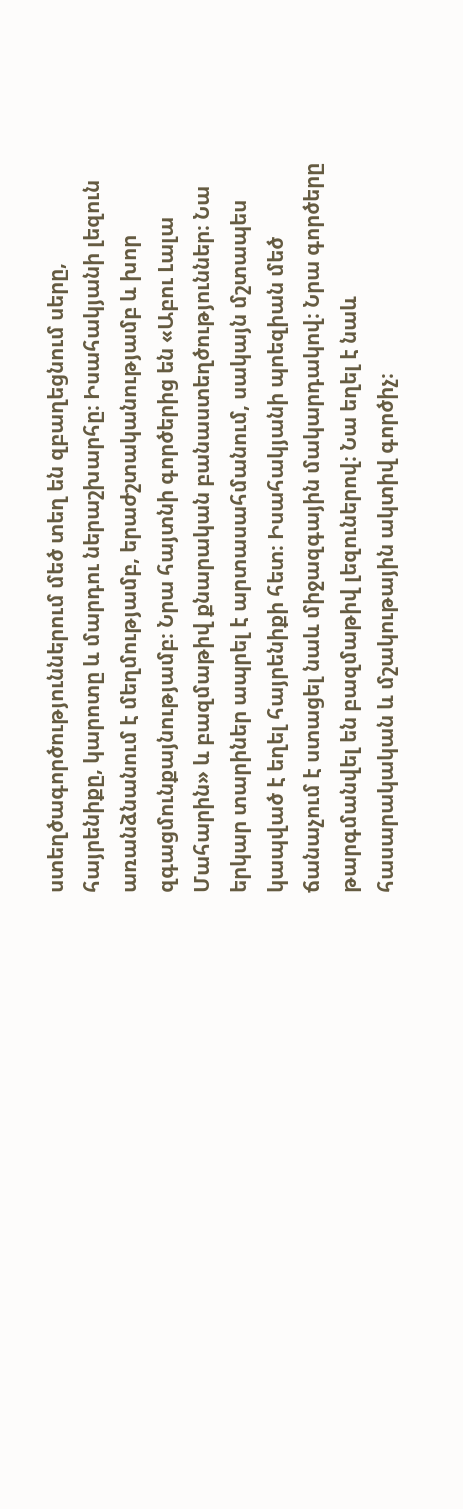ստեղծագործություններում մեծ տեղ են զբաղեցնում սերը, հայրենիքը, կարոտը և մարդու ներաշխարհը։ Իսահակյանի լեզուն առանձնանում է մեղմությամբ, երաժշտականությամբ և խոր զգացմունքայնությամբ։ Նրա հայտնի գործերից են «Աբու Լալա Մահարին» և բազմաթիվ քնարական բանաստեղծություններ։ Նա երկար տարիներ ապրել է արտասահմանում, սակայն մշտապես կապված է եղել հայրենիքի հետ։ Իսահակյանի պոեզիան մեծ ճանաչում է ստացել նաև միջազգային մակարդակով։ Նրա գործերը թարգմանվել են բազմաթիվ լեզուներով։ Նա եղել է նաև հասարակական և մշակութային ակտիվ գործիչ։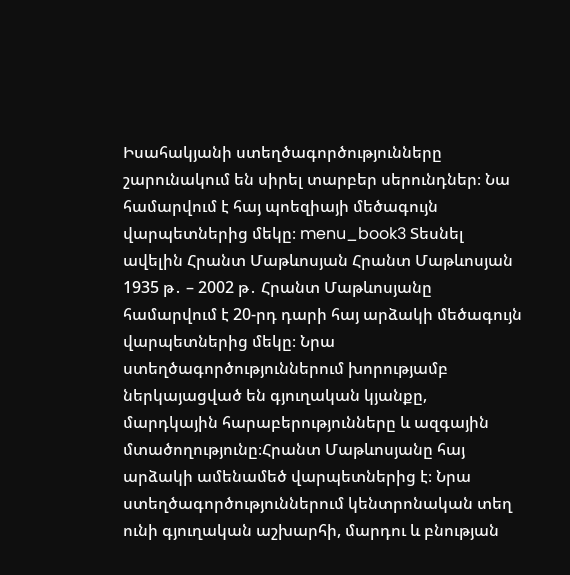Իսահակյանի ստեղծագործությունները շարունակում են սիրել տարբեր սերունդներ։ Նա համարվում է հայ պոեզիայի մեծագույն վարպետներից մեկը։ menu_book3 Տեսնել ավելին Հրանտ Մաթևոսյան Հրանտ Մաթևոսյան 1935 թ․ – 2002 թ․ Հրանտ Մաթևոսյանը համարվում է 20-րդ դարի հայ արձակի մեծագույն վարպետներից մեկը։ Նրա ստեղծագործություններում խորությամբ ներկայացված են գյուղական կյանքը, մարդկային հարաբերությունները և ազգային մտածողությունը։Հրանտ Մաթևոսյանը հայ արձակի ամենամեծ վարպետներից է։ Նրա ստեղծագործություններում կենտրոնական տեղ ունի գյուղական աշխարհի, մարդու և բնության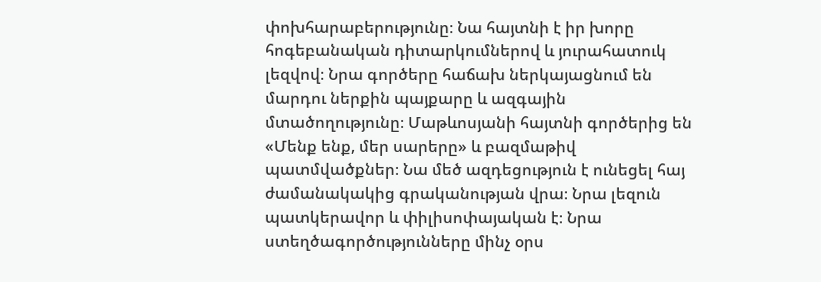փոխհարաբերությունը։ Նա հայտնի է իր խորը հոգեբանական դիտարկումներով և յուրահատուկ լեզվով։ Նրա գործերը հաճախ ներկայացնում են մարդու ներքին պայքարը և ազգային մտածողությունը։ Մաթևոսյանի հայտնի գործերից են «Մենք ենք, մեր սարերը» և բազմաթիվ պատմվածքներ։ Նա մեծ ազդեցություն է ունեցել հայ ժամանակակից գրականության վրա։ Նրա լեզուն պատկերավոր և փիլիսոփայական է։ Նրա ստեղծագործությունները մինչ օրս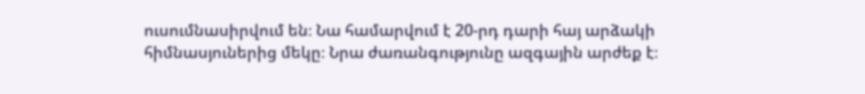ուսումնասիրվում են։ Նա համարվում է 20-րդ դարի հայ արձակի հիմնասյուներից մեկը։ Նրա ժառանգությունը ազգային արժեք է։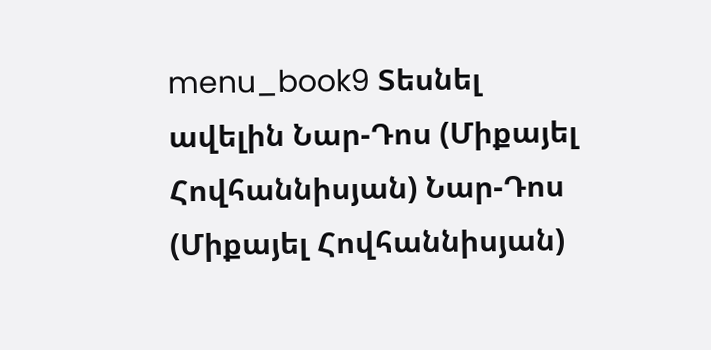menu_book9 Տեսնել ավելին Նար-Դոս (Միքայել Հովհաննիսյան) Նար-Դոս (Միքայել Հովհաննիսյան)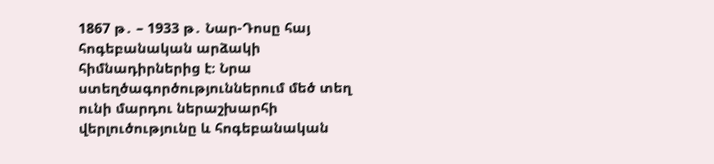1867 թ․ – 1933 թ․ Նար-Դոսը հայ հոգեբանական արձակի հիմնադիրներից է։ Նրա ստեղծագործություններում մեծ տեղ ունի մարդու ներաշխարհի վերլուծությունը և հոգեբանական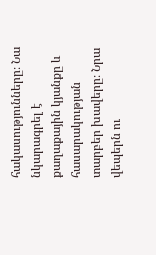հակասությունները։ Նա նկարագրել է քաղաքային կյանքը և հասարակության տարբեր խավերը։ Նրա վեպերն ու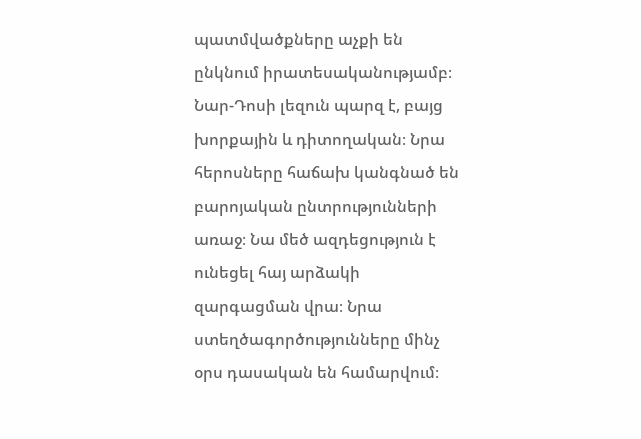պատմվածքները աչքի են ընկնում իրատեսականությամբ։ Նար-Դոսի լեզուն պարզ է, բայց խորքային և դիտողական։ Նրա հերոսները հաճախ կանգնած են բարոյական ընտրությունների առաջ։ Նա մեծ ազդեցություն է ունեցել հայ արձակի զարգացման վրա։ Նրա ստեղծագործությունները մինչ օրս դասական են համարվում։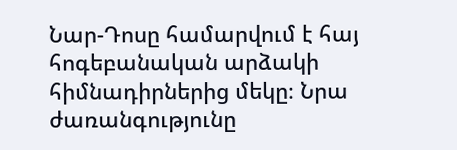Նար-Դոսը համարվում է հայ հոգեբանական արձակի հիմնադիրներից մեկը։ Նրա ժառանգությունը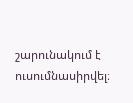շարունակում է ուսումնասիրվել։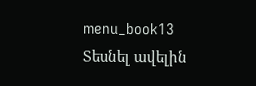menu_book13 Տեսնել ավելին